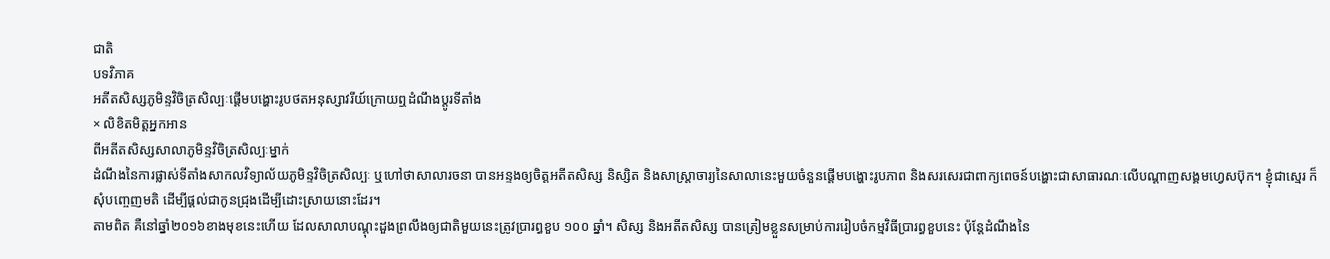ជាតិ
បទវិភាគ
អតីតសិស្សភូមិន្ទវិចិត្រសិល្បៈផ្ដើមបង្ហោះរូបថតអនុស្សាវរីយ៍ក្រោយឮដំណឹងប្ដូរទីតាំង
× លិខិតមិត្តអ្នកអាន
ពីអតីតសិស្សសាលាភូមិន្ទវិចិត្រសិល្បៈម្នាក់
ដំណឹងនៃការផ្លាស់ទីតាំងសាកលវិទ្យាល័យភូមិន្ទវិចិត្រសិល្បៈ ឬហៅថាសាលារចនា បានអន្ទងឲ្យចិត្តអតីតសិស្ស និស្សិត និងសាស្ត្រាចារ្យនៃសាលានេះមួយចំនួនផ្ដើមបង្ហោះរូបភាព និងសរសេរជាពាក្យពេចន៍បង្ហោះជាសាធារណៈលើបណ្ដាញសង្គមហ្វេសប៊ុក។ ខ្ញុំជាស្មេរ ក៏សុំបញ្ចេញមតិ ដើម្បីផ្ដល់ជាកូនជ្រុងដើម្បីដោះស្រាយនោះដែរ។
តាមពិត គឺនៅឆ្នាំ២០១៦ខាងមុខនេះហើយ ដែលសាលាបណ្ដុះដួងព្រលឹងឲ្យជាតិមួយនេះត្រូវប្រារព្ធខួប ១០០ ឆ្នាំ។ សិស្ស និងអតីតសិស្ស បានត្រៀមខ្លួនសម្រាប់ការរៀបចំកម្មវិធីប្រារព្ធខួបនេះ ប៉ុន្តែដំណឹងនៃ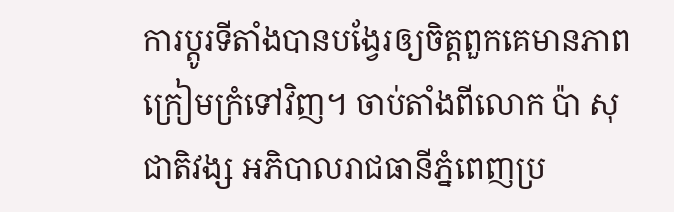ការប្ដូរទីតាំងបានបង្វែរឲ្យចិត្តពួកគេមានភាពក្រៀមក្រំទៅវិញ។ ចាប់តាំងពីលោក ប៉ា សុជាតិវង្ស អភិបាលរាជធានីភ្នំពេញប្រ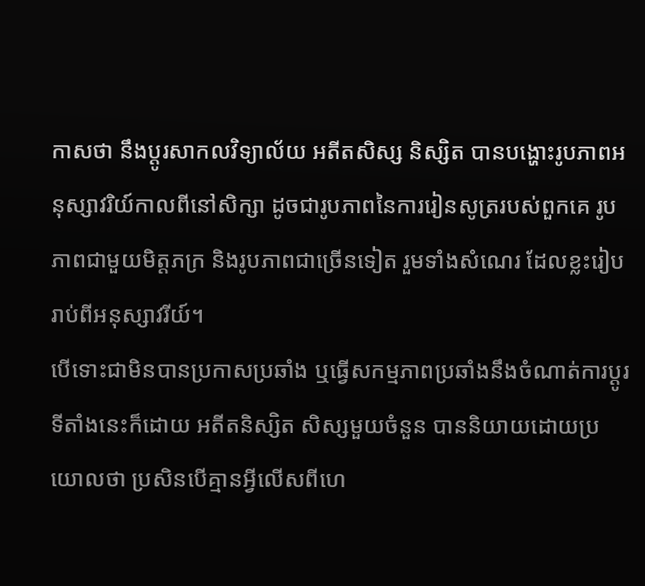កាសថា នឹងប្ដូរសាកលវិទ្យាល័យ អតីតសិស្ស និស្សិត បានបង្ហោះរូបភាពអនុស្សាវរិយ៍កាលពីនៅសិក្សា ដូចជារូបភាពនៃការរៀនសូត្ររបស់ពួកគេ រូបភាពជាមួយមិត្តភក្រ និងរូបភាពជាច្រើនទៀត រួមទាំងសំណេរ ដែលខ្លះរៀបរាប់ពីអនុស្សាវរីយ៍។
បើទោះជាមិនបានប្រកាសប្រឆាំង ឬធ្វើសកម្មភាពប្រឆាំងនឹងចំណាត់ការប្ដូរទីតាំងនេះក៏ដោយ អតីតនិស្សិត សិស្សមួយចំនួន បាននិយាយដោយប្រយោលថា ប្រសិនបើគ្មានអ្វីលើសពីហេ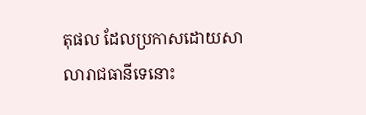តុផល ដែលប្រកាសដោយសាលារាជធានីទេនោះ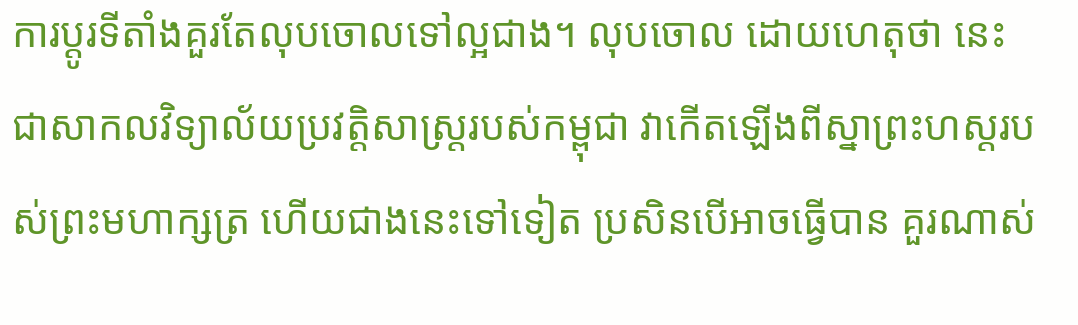ការប្ដូរទីតាំងគួរតែលុបចោលទៅល្អជាង។ លុបចោល ដោយហេតុថា នេះជាសាកលវិទ្យាល័យប្រវត្តិសាស្ត្ររបស់កម្ពុជា វាកើតឡើងពីស្នាព្រះហស្តរបស់ព្រះមហាក្សត្រ ហើយជាងនេះទៅទៀត ប្រសិនបើអាចធ្វើបាន គួរណាស់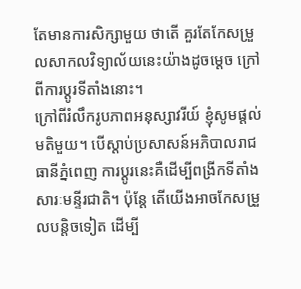តែមានការសិក្សាមួយ ថាតើ គួរតែកែសម្រួលសាកលវិទ្យាល័យនេះយ៉ាងដូចម្ដេច ក្រៅពីការប្ដូរទីតាំងនោះ។
ក្រៅពីរំលឹករូបភាពអនុស្សាវរីយ៍ ខ្ញុំសូមផ្ដល់មតិមួយ។ បើស្ដាប់ប្រសាសន៍អភិបាលរាជធានីភ្នំពេញ ការប្ដូរនេះគឺដើម្បីពង្រីកទីតាំងសារៈមន្ទីរជាតិ។ ប៉ុន្តែ តើយើងអាចកែសម្រួលបន្តិចទៀត ដើម្បី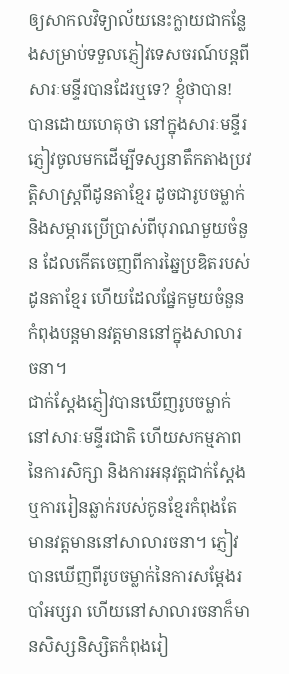ឲ្យសាកលវិទ្យាល័យនេះក្លាយជាកន្លែងសម្រាប់ទទួលភ្ញៀវទេសចរណ៍បន្តពីសារៈមន្ទីរបានដែរឬទេ? ខ្ញុំថាបាន! បានដោយហេតុថា នៅក្នុងសារៈមន្ទីរ ភ្ញៀវចូលមកដើម្បីទស្សនាតឹកតាងប្រវត្តិសាស្ត្រពីដូនតាខ្មែរ ដូចជារូបចម្លាក់ និងសម្ភារប្រើប្រាស់ពីបុរាណមួយចំនួន ដែលកើតចេញពីការឆ្នៃប្រឌិតរបស់ដូនតាខ្មែរ ហើយដែលផ្នែកមួយចំនួនកំពុងបន្តមានវត្តមាននៅក្នុងសាលារចនា។
ជាក់ស្ដែងភ្ញៀវបានឃើញរូបចម្លាក់នៅសារៈមន្ទីរជាតិ ហើយសកម្មភាពនៃការសិក្សា និងការអនុវត្តជាក់ស្ដែង ឬការរៀនឆ្លាក់របស់កូនខ្មែរកំពុងតែមានវត្តមាននៅសាលារចនា។ ភ្ញៀវបានឃើញពីរូបចម្លាក់នៃការសម្ដែងរបាំអប្សរា ហើយនៅសាលារចនាក៏មានសិស្សនិស្សិតកំពុងរៀ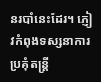នរបាំនេះដែរ។ ភ្ញៀវកំពុងទស្សនាការប្រគុំតន្ត្រី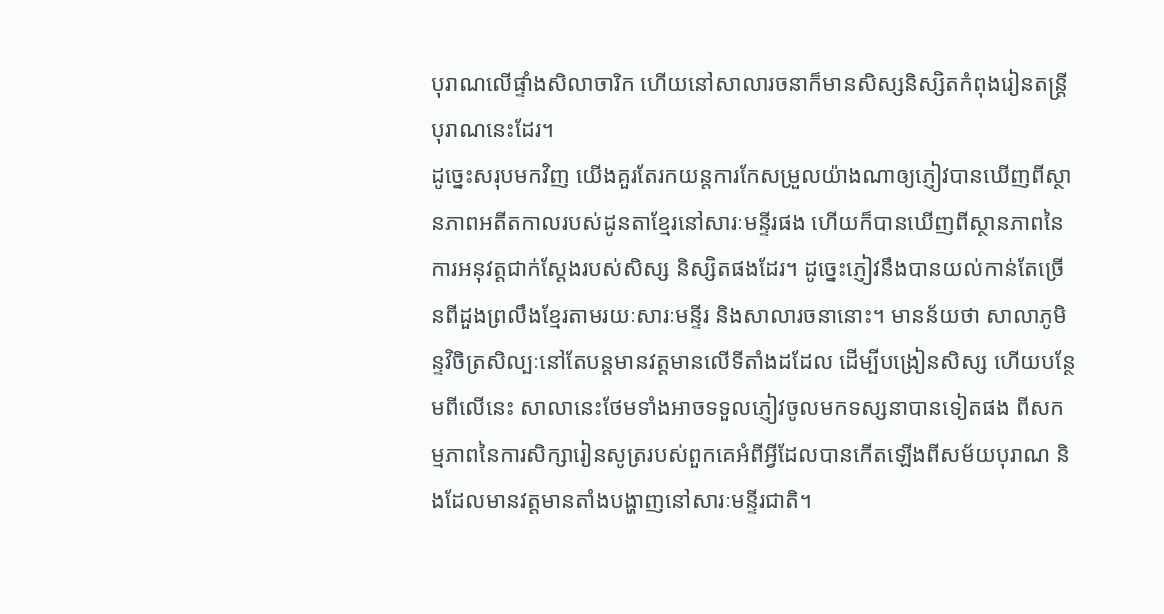បុរាណលើផ្ទាំងសិលាចារិក ហើយនៅសាលារចនាក៏មានសិស្សនិស្សិតកំពុងរៀនតន្ត្រីបុរាណនេះដែរ។
ដូច្នេះសរុបមកវិញ យើងគួរតែរកយន្តការកែសម្រួលយ៉ាងណាឲ្យភ្ញៀវបានឃើញពីស្ថានភាពអតីតកាលរបស់ដូនតាខ្មែរនៅសារៈមន្ទីរផង ហើយក៏បានឃើញពីស្ថានភាពនៃការអនុវត្តជាក់ស្ដែងរបស់សិស្ស និស្សិតផងដែរ។ ដូច្នេះភ្ញៀវនឹងបានយល់កាន់តែច្រើនពីដួងព្រលឹងខ្មែរតាមរយៈសារៈមន្ទីរ និងសាលារចនានោះ។ មានន័យថា សាលាភូមិន្ទវិចិត្រសិល្បៈនៅតែបន្តមានវត្តមានលើទីតាំងដដែល ដើម្បីបង្រៀនសិស្ស ហើយបន្ថែមពីលើនេះ សាលានេះថែមទាំងអាចទទួលភ្ញៀវចូលមកទស្សនាបានទៀតផង ពីសកម្មភាពនៃការសិក្សារៀនសូត្ររបស់ពួកគេអំពីអ្វីដែលបានកើតឡើងពីសម័យបុរាណ និងដែលមានវត្តមានតាំងបង្ហាញនៅសារៈមន្ទីរជាតិ។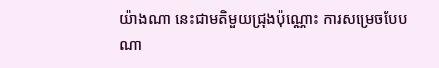យ៉ាងណា នេះជាមតិមួយជ្រុងប៉ុណ្ណោះ ការសម្រេចបែបណា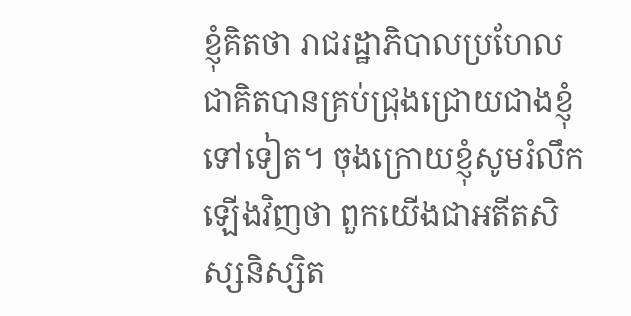ខ្ញុំគិតថា រាជរដ្ឋាភិបាលប្រហែលជាគិតបានគ្រប់ជ្រុងជ្រោយជាងខ្ញុំទៅទៀត។ ចុងក្រោយខ្ញុំសូមរំលឹកឡើងវិញថា ពួកយើងជាអតីតសិស្សនិស្សិត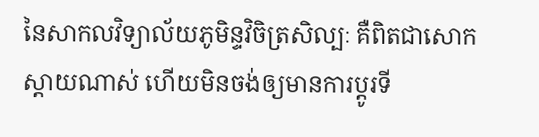នៃសាកលវិទ្យាល័យភូមិន្ទវិចិត្រសិល្បៈ គឺពិតជាសោកស្ដាយណាស់ ហើយមិនចង់ឲ្យមានការប្ដូរទី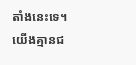តាំងនេះទេ។ យើងគ្មានជ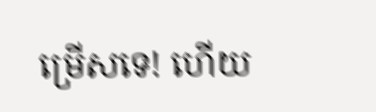ម្រើសទេ! ហើយ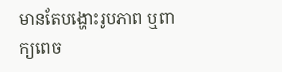មានតែបង្ហោះរូបភាព ឬពាក្យពេច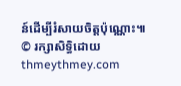ន៍ដើម្បីរំសាយចិត្តប៉ុណ្ណោះ៕
© រក្សាសិទ្ធិដោយ thmeythmey.com